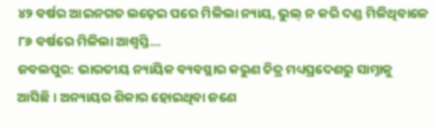୪୨ ବର୍ଷର ଆଇନଗତ ଲଢ଼େଇ ପରେ ମିଳିଲା ନ୍ୟାୟ, ଭୁଲ୍ ନ କରି ଦଣ୍ଡ ମିଳିଥିବାଳେ ୮୬ ବର୍ଷରେ ମିଳିଲା ଆଶ୍ବସ୍ତି…
ଜବଲପୁର: ଭାରତୀୟ ନ୍ୟାୟିକ ବ୍ୟବସ୍ଥାର କରୁଣ ଚିତ୍ର ମଧ୍ୟପ୍ରଦେଶରୁ ସାମ୍ନାକୁ ଆସିଛି। ଅନ୍ୟାୟର ଶିକାର ହୋଇଥିବା ଜଣେ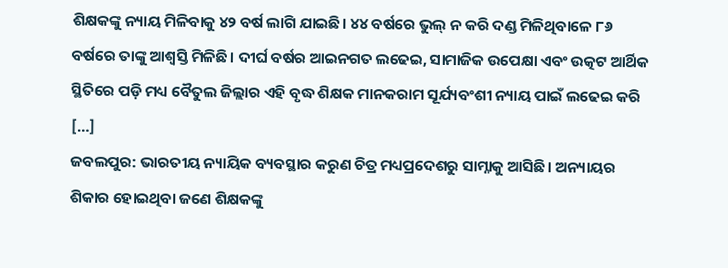ଶିକ୍ଷକଙ୍କୁ ନ୍ୟାୟ ମିଳିବାକୁ ୪୨ ବର୍ଷ ଲାଗି ଯାଇଛି। ୪୪ ବର୍ଷରେ ଭୁଲ୍ ନ କରି ଦଣ୍ଡ ମିଳିଥିବାଳେ ୮୬ ବର୍ଷରେ ତାଙ୍କୁ ଆଶ୍ବସ୍ତି ମିଳିଛି। ଦୀର୍ଘ ବର୍ଷର ଆଇନଗତ ଲଢେଇ, ସାମାଜିକ ଉପେକ୍ଷା ଏବଂ ଉତ୍କଟ ଆର୍ଥିକ ସ୍ଥିତିରେ ପଡ଼ି ମଧ୍ୟ ବୈତୁଲ ଜିଲ୍ଲାର ଏହି ବୃଦ୍ଧ ଶିକ୍ଷକ ମାନକରାମ ସୂର୍ଯ୍ୟବଂଶୀ ନ୍ୟାୟ ପାଇଁ ଲଢେଇ କରି […]
ଜବଲପୁର: ଭାରତୀୟ ନ୍ୟାୟିକ ବ୍ୟବସ୍ଥାର କରୁଣ ଚିତ୍ର ମଧ୍ୟପ୍ରଦେଶରୁ ସାମ୍ନାକୁ ଆସିଛି। ଅନ୍ୟାୟର ଶିକାର ହୋଇଥିବା ଜଣେ ଶିକ୍ଷକଙ୍କୁ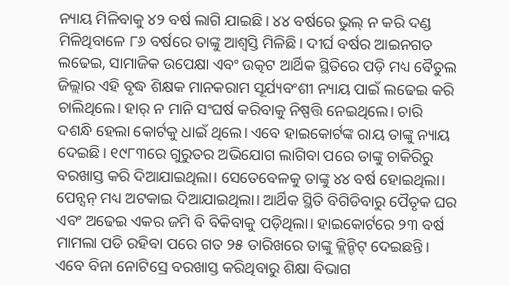ନ୍ୟାୟ ମିଳିବାକୁ ୪୨ ବର୍ଷ ଲାଗି ଯାଇଛି। ୪୪ ବର୍ଷରେ ଭୁଲ୍ ନ କରି ଦଣ୍ଡ ମିଳିଥିବାଳେ ୮୬ ବର୍ଷରେ ତାଙ୍କୁ ଆଶ୍ବସ୍ତି ମିଳିଛି। ଦୀର୍ଘ ବର୍ଷର ଆଇନଗତ ଲଢେଇ, ସାମାଜିକ ଉପେକ୍ଷା ଏବଂ ଉତ୍କଟ ଆର୍ଥିକ ସ୍ଥିତିରେ ପଡ଼ି ମଧ୍ୟ ବୈତୁଲ ଜିଲ୍ଲାର ଏହି ବୃଦ୍ଧ ଶିକ୍ଷକ ମାନକରାମ ସୂର୍ଯ୍ୟବଂଶୀ ନ୍ୟାୟ ପାଇଁ ଲଢେଇ କରି ଚାଲିଥିଲେ। ହାର୍ ନ ମାନି ସଂଘର୍ଷ କରିବାକୁ ନିଷ୍ପତ୍ତି ନେଇଥିଲେ। ଚାରି ଦଶନ୍ଧି ହେଲା କୋର୍ଟକୁ ଧାଇଁ ଥିଲେ। ଏବେ ହାଇକୋର୍ଟଙ୍କ ରାୟ ତାଙ୍କୁ ନ୍ୟାୟ ଦେଇଛି। ୧୯୮୩ରେ ଗୁରୁତର ଅଭିଯୋଗ ଲାଗିବା ପରେ ତାଙ୍କୁ ଚାକିରିରୁ ବରଖାସ୍ତ କରି ଦିଆଯାଇଥିଲା। ସେତେବେଳକୁ ତାଙ୍କୁ ୪୪ ବର୍ଷ ହୋଇଥିଲା। ପେନ୍ସନ୍ ମଧ୍ୟ ଅଟକାଇ ଦିଆଯାଇଥିଲା। ଆର୍ଥିକ ସ୍ଥିତି ବିଗିଡିବାରୁ ପୈତୃକ ଘର ଏବଂ ଅଢେଇ ଏକର ଜମି ବି ବିକିବାକୁ ପଡ଼ିଥିଲା। ହାଇକୋର୍ଟରେ ୨୩ ବର୍ଷ ମାମଲା ପଡି ରହିବା ପରେ ଗତ ୨୫ ତାରିଖରେ ତାଙ୍କୁ କ୍ଲିନ୍ଚିଟ୍ ଦେଇଛନ୍ତି। ଏବେ ବିନା ନୋଟିସ୍ରେ ବରଖାସ୍ତ କରିଥିବାରୁ ଶିକ୍ଷା ବିଭାଗ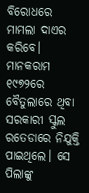ବିରୋଧରେ ମାମଲା ଦାଏର କରିବେ।
ମାନକରାମ ୧୯୭୨ରେ ବୈତୁଲାରେ ଥିବା ସରକାରୀ ସ୍କୁଲ ରତେଡାରେ ନିଯୁକ୍ତି ପାଇଥିଲେ। ସେ ପିଲାଙ୍କୁ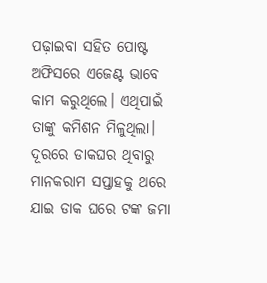ପଢ଼ାଇବା ସହିତ ପୋଷ୍ଟ ଅଫିସରେ ଏଜେଣ୍ଟ ଭାବେ କାମ କରୁଥିଲେ। ଏଥିପାଇଁ ତାଙ୍କୁ କମିଶନ ମିଳୁଥିଲା। ଦୂରରେ ଡାକଘର ଥିବାରୁ ମାନକରାମ ସପ୍ତାହକୁ ଥରେ ଯାଇ ଡାକ ଘରେ ଟଙ୍କ ଜମା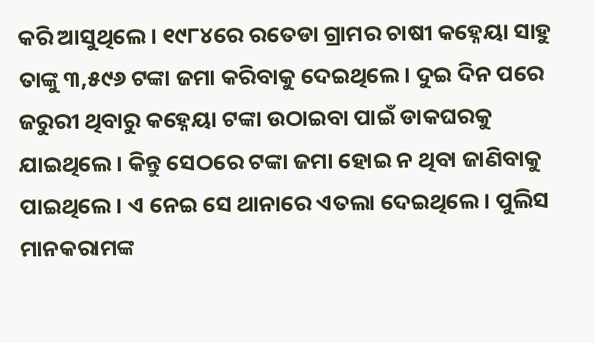କରି ଆସୁଥିଲେ। ୧୯୮୪ରେ ରତେଡା ଗ୍ରାମର ଚାଷୀ କହ୍ନେୟା ସାହୁ ତାଙ୍କୁ ୩,୫୯୬ ଟଙ୍କା ଜମା କରିବାକୁ ଦେଇଥିଲେ। ଦୁଇ ଦିନ ପରେ ଜରୁରୀ ଥିବାରୁ କହ୍ନେୟା ଟଙ୍କା ଉଠାଇବା ପାଇଁ ଡାକଘରକୁ ଯାଇଥିଲେ। କିନ୍ତୁ ସେଠରେ ଟଙ୍କା ଜମା ହୋଇ ନ ଥିବା ଜାଣିବାକୁ ପାଇଥିଲେ। ଏ ନେଇ ସେ ଥାନାରେ ଏତଲା ଦେଇଥିଲେ। ପୁଲିସ ମାନକରାମଙ୍କ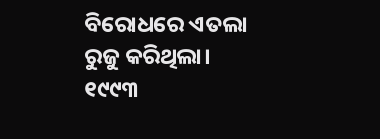ବିରୋଧରେ ଏତଲା ରୁଜୁ କରିଥିଲା। ୧୯୯୩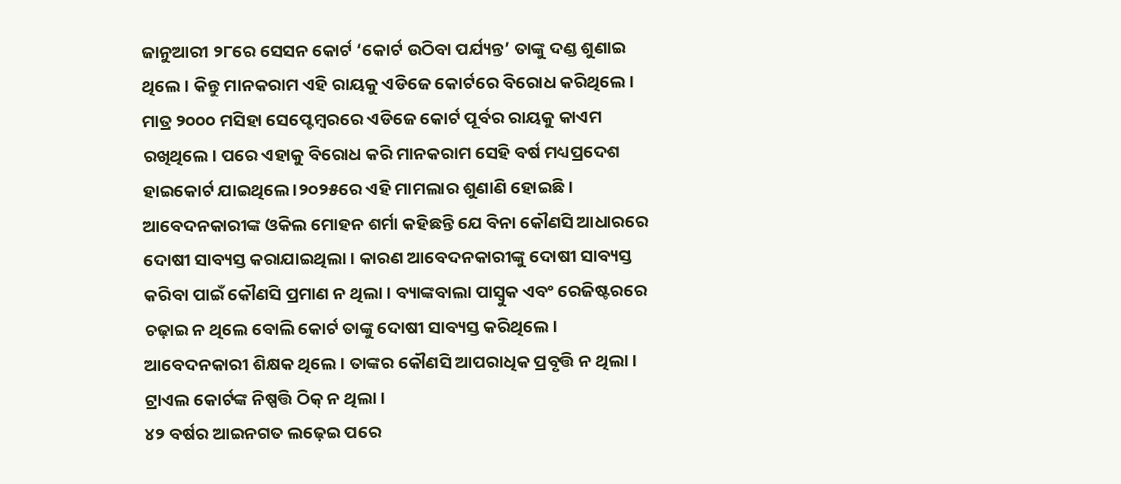ଜାନୁଆରୀ ୨୮ରେ ସେସନ କୋର୍ଟ ‘କୋର୍ଟ ଉଠିବା ପର୍ଯ୍ୟନ୍ତ’ ତାଙ୍କୁ ଦଣ୍ଡ ଶୁଣାଇ ଥିଲେ। କିନ୍ତୁ ମାନକରାମ ଏହି ରାୟକୁ ଏଡିଜେ କୋର୍ଟରେ ବିରୋଧ କରିଥିଲେ।
ମାତ୍ର ୨୦୦୦ ମସିହା ସେପ୍ଟେମ୍ବରରେ ଏଡିଜେ କୋର୍ଟ ପୂର୍ବର ରାୟକୁ କାଏମ ରଖିଥିଲେ। ପରେ ଏହାକୁ ବିରୋଧ କରି ମାନକରାମ ସେହି ବର୍ଷ ମଧ୍ୟପ୍ରଦେଶ ହାଇକୋର୍ଟ ଯାଇଥିଲେ ।୨୦୨୫ରେ ଏହି ମାମଲାର ଶୁଣାଣି ହୋଇଛି। ଆବେଦନକାରୀଙ୍କ ଓକିଲ ମୋହନ ଶର୍ମା କହିଛନ୍ତି ଯେ ବିନା କୌଣସି ଆଧାରରେ ଦୋଷୀ ସାବ୍ୟସ୍ତ କରାଯାଇଥିଲା। କାରଣ ଆବେଦନକାରୀଙ୍କୁ ଦୋଷୀ ସାବ୍ୟସ୍ତ କରିବା ପାଇଁ କୌଣସି ପ୍ରମାଣ ନ ଥିଲା। ବ୍ୟାଙ୍କବାଲା ପାସ୍ବୁକ ଏବଂ ରେଜିଷ୍ଟରରେ ଚଢ଼ାଇ ନ ଥିଲେ ବୋଲି କୋର୍ଟ ତାଙ୍କୁ ଦୋଷୀ ସାବ୍ୟସ୍ତ କରିଥିଲେ। ଆବେଦନକାରୀ ଶିକ୍ଷକ ଥିଲେ। ତାଙ୍କର କୌଣସି ଆପରାଧିକ ପ୍ରବୃତ୍ତି ନ ଥିଲା। ଟ୍ରାଏଲ କୋର୍ଟଙ୍କ ନିଷ୍ପତ୍ତି ଠିକ୍ ନ ଥିଲା।
୪୨ ବର୍ଷର ଆଇନଗତ ଲଢ଼େଇ ପରେ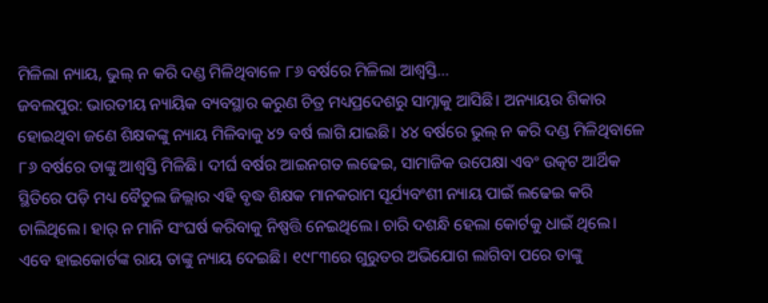ମିଳିଲା ନ୍ୟାୟ, ଭୁଲ୍ ନ କରି ଦଣ୍ଡ ମିଳିଥିବାଳେ ୮୬ ବର୍ଷରେ ମିଳିଲା ଆଶ୍ବସ୍ତି…
ଜବଲପୁର: ଭାରତୀୟ ନ୍ୟାୟିକ ବ୍ୟବସ୍ଥାର କରୁଣ ଚିତ୍ର ମଧ୍ୟପ୍ରଦେଶରୁ ସାମ୍ନାକୁ ଆସିଛି। ଅନ୍ୟାୟର ଶିକାର ହୋଇଥିବା ଜଣେ ଶିକ୍ଷକଙ୍କୁ ନ୍ୟାୟ ମିଳିବାକୁ ୪୨ ବର୍ଷ ଲାଗି ଯାଇଛି। ୪୪ ବର୍ଷରେ ଭୁଲ୍ ନ କରି ଦଣ୍ଡ ମିଳିଥିବାଳେ ୮୬ ବର୍ଷରେ ତାଙ୍କୁ ଆଶ୍ବସ୍ତି ମିଳିଛି। ଦୀର୍ଘ ବର୍ଷର ଆଇନଗତ ଲଢେଇ, ସାମାଜିକ ଉପେକ୍ଷା ଏବଂ ଉତ୍କଟ ଆର୍ଥିକ ସ୍ଥିତିରେ ପଡ଼ି ମଧ୍ୟ ବୈତୁଲ ଜିଲ୍ଲାର ଏହି ବୃଦ୍ଧ ଶିକ୍ଷକ ମାନକରାମ ସୂର୍ଯ୍ୟବଂଶୀ ନ୍ୟାୟ ପାଇଁ ଲଢେଇ କରି ଚାଲିଥିଲେ। ହାର୍ ନ ମାନି ସଂଘର୍ଷ କରିବାକୁ ନିଷ୍ପତ୍ତି ନେଇଥିଲେ। ଚାରି ଦଶନ୍ଧି ହେଲା କୋର୍ଟକୁ ଧାଇଁ ଥିଲେ। ଏବେ ହାଇକୋର୍ଟଙ୍କ ରାୟ ତାଙ୍କୁ ନ୍ୟାୟ ଦେଇଛି। ୧୯୮୩ରେ ଗୁରୁତର ଅଭିଯୋଗ ଲାଗିବା ପରେ ତାଙ୍କୁ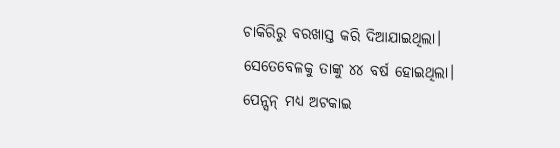ଚାକିରିରୁ ବରଖାସ୍ତ କରି ଦିଆଯାଇଥିଲା। ସେତେବେଳକୁ ତାଙ୍କୁ ୪୪ ବର୍ଷ ହୋଇଥିଲା। ପେନ୍ସନ୍ ମଧ୍ୟ ଅଟକାଇ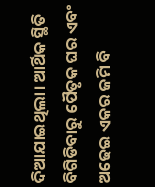ଦିଆଯାଇଥିଲା। ଆର୍ଥିକ ସ୍ଥିତି ବିଗିଡିବାରୁ ପୈତୃକ ଘର ଏବଂ ଅଢେଇ ଏକର ଜମି ବି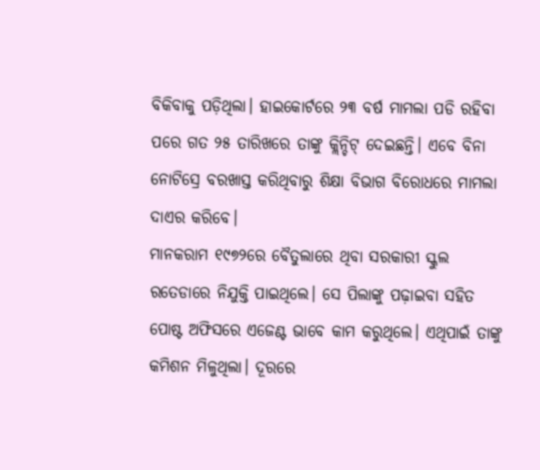ବିକିବାକୁ ପଡ଼ିଥିଲା। ହାଇକୋର୍ଟରେ ୨୩ ବର୍ଷ ମାମଲା ପଡି ରହିବା ପରେ ଗତ ୨୫ ତାରିଖରେ ତାଙ୍କୁ କ୍ଲିନ୍ଚିଟ୍ ଦେଇଛନ୍ତି। ଏବେ ବିନା ନୋଟିସ୍ରେ ବରଖାସ୍ତ କରିଥିବାରୁ ଶିକ୍ଷା ବିଭାଗ ବିରୋଧରେ ମାମଲା ଦାଏର କରିବେ।
ମାନକରାମ ୧୯୭୨ରେ ବୈତୁଲାରେ ଥିବା ସରକାରୀ ସ୍କୁଲ ରତେଡାରେ ନିଯୁକ୍ତି ପାଇଥିଲେ। ସେ ପିଲାଙ୍କୁ ପଢ଼ାଇବା ସହିତ ପୋଷ୍ଟ ଅଫିସରେ ଏଜେଣ୍ଟ ଭାବେ କାମ କରୁଥିଲେ। ଏଥିପାଇଁ ତାଙ୍କୁ କମିଶନ ମିଳୁଥିଲା। ଦୂରରେ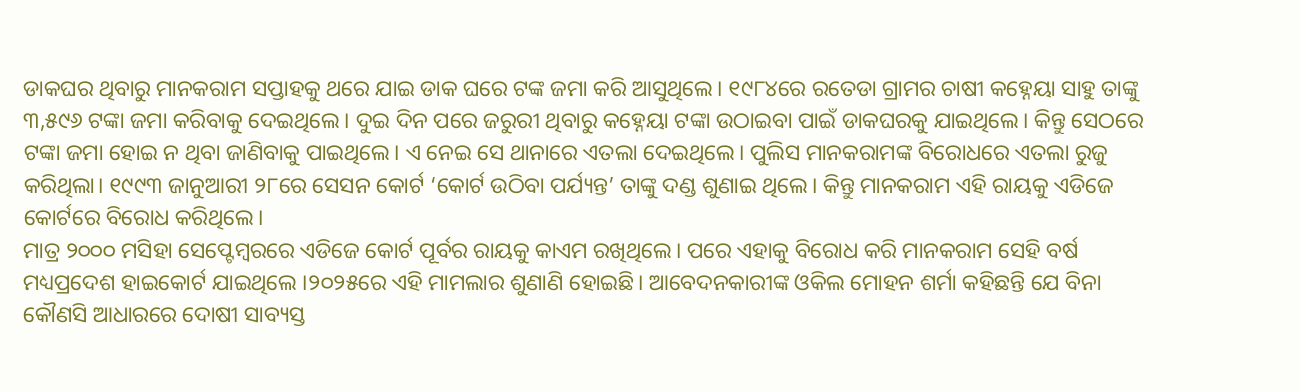ଡାକଘର ଥିବାରୁ ମାନକରାମ ସପ୍ତାହକୁ ଥରେ ଯାଇ ଡାକ ଘରେ ଟଙ୍କ ଜମା କରି ଆସୁଥିଲେ। ୧୯୮୪ରେ ରତେଡା ଗ୍ରାମର ଚାଷୀ କହ୍ନେୟା ସାହୁ ତାଙ୍କୁ ୩,୫୯୬ ଟଙ୍କା ଜମା କରିବାକୁ ଦେଇଥିଲେ। ଦୁଇ ଦିନ ପରେ ଜରୁରୀ ଥିବାରୁ କହ୍ନେୟା ଟଙ୍କା ଉଠାଇବା ପାଇଁ ଡାକଘରକୁ ଯାଇଥିଲେ। କିନ୍ତୁ ସେଠରେ ଟଙ୍କା ଜମା ହୋଇ ନ ଥିବା ଜାଣିବାକୁ ପାଇଥିଲେ। ଏ ନେଇ ସେ ଥାନାରେ ଏତଲା ଦେଇଥିଲେ। ପୁଲିସ ମାନକରାମଙ୍କ ବିରୋଧରେ ଏତଲା ରୁଜୁ କରିଥିଲା। ୧୯୯୩ ଜାନୁଆରୀ ୨୮ରେ ସେସନ କୋର୍ଟ ‘କୋର୍ଟ ଉଠିବା ପର୍ଯ୍ୟନ୍ତ’ ତାଙ୍କୁ ଦଣ୍ଡ ଶୁଣାଇ ଥିଲେ। କିନ୍ତୁ ମାନକରାମ ଏହି ରାୟକୁ ଏଡିଜେ କୋର୍ଟରେ ବିରୋଧ କରିଥିଲେ।
ମାତ୍ର ୨୦୦୦ ମସିହା ସେପ୍ଟେମ୍ବରରେ ଏଡିଜେ କୋର୍ଟ ପୂର୍ବର ରାୟକୁ କାଏମ ରଖିଥିଲେ। ପରେ ଏହାକୁ ବିରୋଧ କରି ମାନକରାମ ସେହି ବର୍ଷ ମଧ୍ୟପ୍ରଦେଶ ହାଇକୋର୍ଟ ଯାଇଥିଲେ ।୨୦୨୫ରେ ଏହି ମାମଲାର ଶୁଣାଣି ହୋଇଛି। ଆବେଦନକାରୀଙ୍କ ଓକିଲ ମୋହନ ଶର୍ମା କହିଛନ୍ତି ଯେ ବିନା କୌଣସି ଆଧାରରେ ଦୋଷୀ ସାବ୍ୟସ୍ତ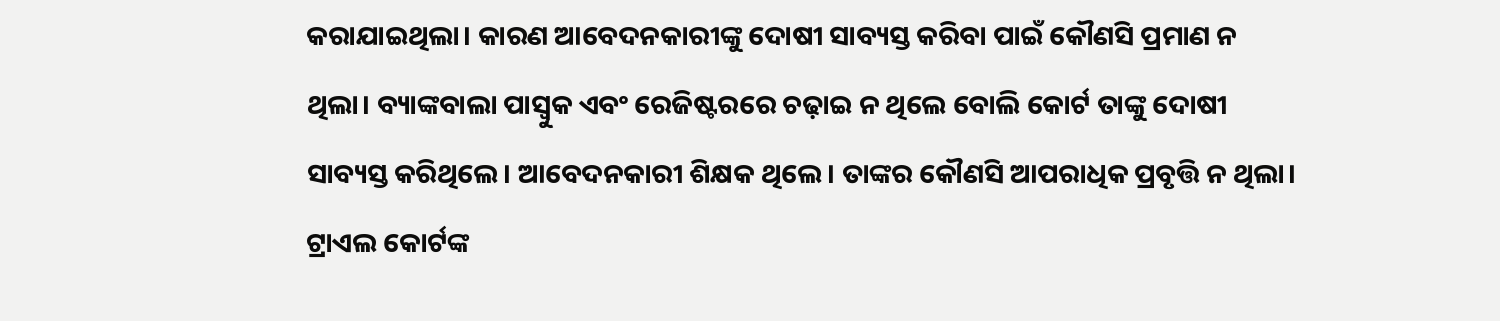କରାଯାଇଥିଲା। କାରଣ ଆବେଦନକାରୀଙ୍କୁ ଦୋଷୀ ସାବ୍ୟସ୍ତ କରିବା ପାଇଁ କୌଣସି ପ୍ରମାଣ ନ ଥିଲା। ବ୍ୟାଙ୍କବାଲା ପାସ୍ବୁକ ଏବଂ ରେଜିଷ୍ଟରରେ ଚଢ଼ାଇ ନ ଥିଲେ ବୋଲି କୋର୍ଟ ତାଙ୍କୁ ଦୋଷୀ ସାବ୍ୟସ୍ତ କରିଥିଲେ। ଆବେଦନକାରୀ ଶିକ୍ଷକ ଥିଲେ। ତାଙ୍କର କୌଣସି ଆପରାଧିକ ପ୍ରବୃତ୍ତି ନ ଥିଲା। ଟ୍ରାଏଲ କୋର୍ଟଙ୍କ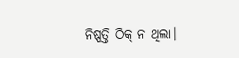ନିଷ୍ପତ୍ତି ଠିକ୍ ନ ଥିଲା।